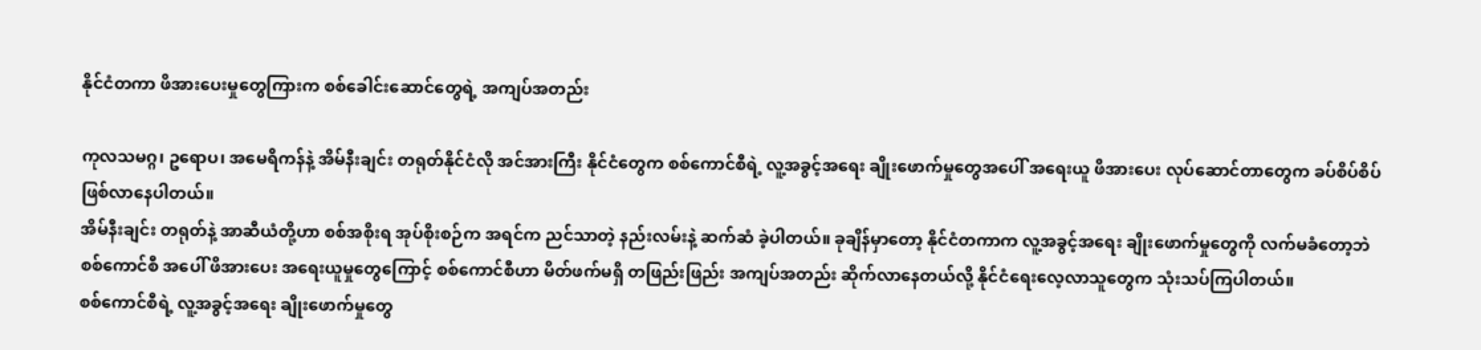နိုင်ငံတကာ ဖိအားပေးမှုတွေကြားက စစ်ခေါင်းဆောင်တွေရဲ့ အကျပ်အတည်း

ကုလသမဂ္ဂ၊ ဥရောပ၊ အမေရိကန်နဲ့ အိမ်နီးချင်း တရုတ်နိုင်ငံလို အင်အားကြီး နိုင်ငံတွေက စစ်ကောင်စီရဲ့ လူ့အခွင့်အရေး ချိုးဖောက်မှုတွေအပေါ် အရေးယူ ဖိအားပေး လုပ်ဆောင်တာတွေက ခပ်စိပ်စိပ် ဖြစ်လာနေပါတယ်။
အိမ်နီးချင်း တရုတ်နဲ့ အာဆီယံတို့ဟာ စစ်အစိုးရ အုပ်စိုးစဉ်က အရင်က ညင်သာတဲ့ နည်းလမ်းနဲ့ ဆက်ဆံ ခဲ့ပါတယ်။ ခုချိန်မှာတော့ နိုင်ငံတကာက လူ့အခွင့်အရေး ချိုးဖောက်မှုတွေကို လက်မခံတော့ဘဲ စစ်ကောင်စီ အပေါ် ဖိအားပေး အရေးယူမှုတွေကြောင့် စစ်ကောင်စီဟာ မိတ်ဖက်မရှိ တဖြည်းဖြည်း အကျပ်အတည်း ဆိုက်လာနေတယ်လို့ နိုင်ငံရေးလေ့လာသူတွေက သုံးသပ်ကြပါတယ်။
စစ်ကောင်စီရဲ့ လူ့အခွင့်အရေး ချိုးဖောက်မှုတွေ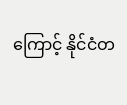ကြောင့် နိုင်ငံတ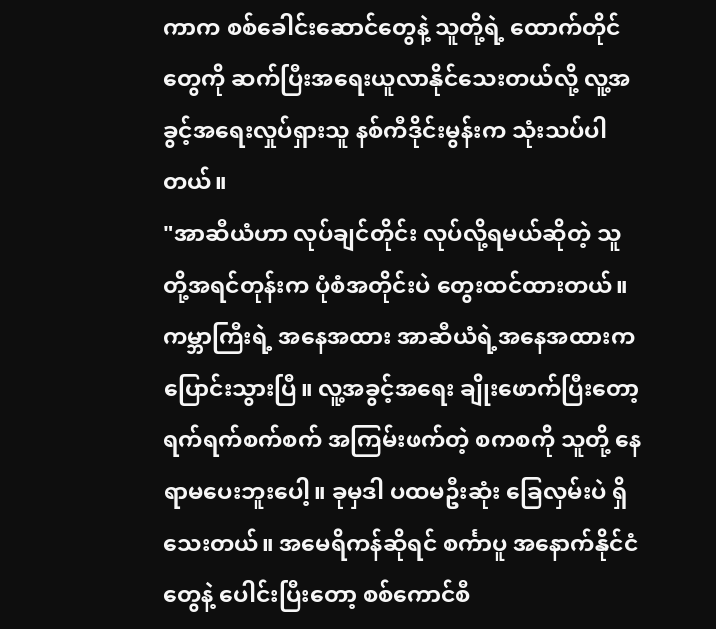ကာက စစ်ခေါင်းဆောင်တွေနဲ့ သူတို့ရဲ့ ထောက်တိုင်တွေကို ဆက်ပြီးအရေးယူလာနိုင်သေးတယ်လို့ လူ့အခွင့်အရေးလှုပ်ရှားသူ နစ်ကီဒိုင်းမွန်းက သုံးသပ်ပါတယ်။
"အာဆီယံဟာ လုပ်ချင်တိုင်း လုပ်လို့ရမယ်ဆိုတဲ့ သူတို့အရင်တုန်းက ပုံစံအတိုင်းပဲ တွေးထင်ထားတယ်။ ကမ္ဘာကြီးရဲ့ အနေအထား အာဆီယံရဲ့အနေအထားက ပြောင်းသွားပြီ။ လူ့အခွင့်အရေး ချိုးဖောက်ပြီးတော့ ရက်ရက်စက်စက် အကြမ်းဖက်တဲ့ စကစကို သူတို့ နေရာမပေးဘူးပေါ့။ ခုမှဒါ ပထမဦးဆုံး ခြေလှမ်းပဲ ရှိသေးတယ်။ အမေရိကန်ဆိုရင် စင်္ကာပူ အနောက်နိုင်ငံတွေနဲ့ ပေါင်းပြီးတော့ စစ်ကောင်စီ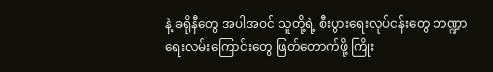နဲ့ ခရိုနီတွေ အပါအဝင် သူတို့ရဲ့ စီးပွားရေးလုပ်ငန်းတွေ ဘဏ္ဍာရေးလမ်းကြောင်းတွေ ဖြတ်တောက်ဖို့ ကြိုး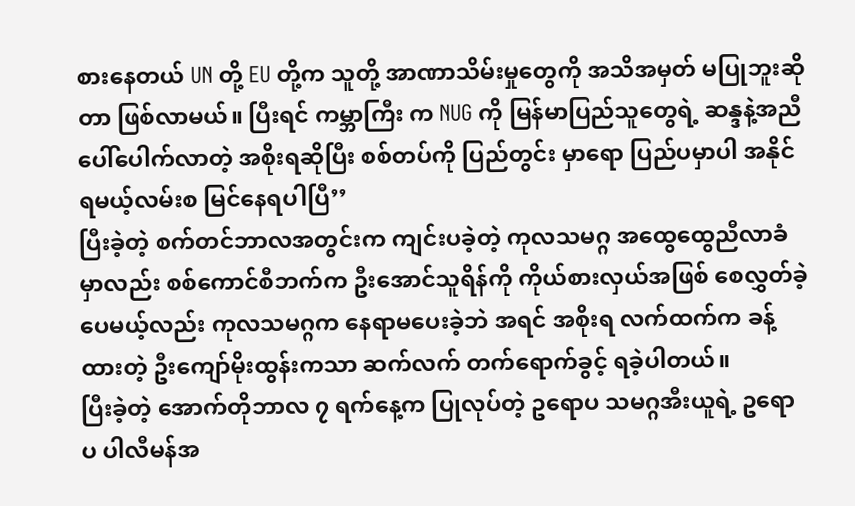စားနေတယ် UN တို့ EU တို့က သူတို့ အာဏာသိမ်းမှုတွေကို အသိအမှတ် မပြုဘူးဆိုတာ ဖြစ်လာမယ်။ ပြီးရင် ကမ္ဘာကြီး က NUG ကို မြန်မာပြည်သူတွေရဲ့ ဆန္ဒနဲ့အညီ ပေါ်ပေါက်လာတဲ့ အစိုးရဆိုပြီး စစ်တပ်ကို ပြည်တွင်း မှာရော ပြည်ပမှာပါ အနိုင်ရမယ့်လမ်းစ မြင်နေရပါပြီ’’
ပြီးခဲ့တဲ့ စက်တင်ဘာလအတွင်းက ကျင်းပခဲ့တဲ့ ကုလသမဂ္ဂ အထွေထွေညီလာခံမှာလည်း စစ်ကောင်စီဘက်က ဦးအောင်သူရိန်ကို ကိုယ်စားလှယ်အဖြစ် စေလွှတ်ခဲ့ပေမယ့်လည်း ကုလသမဂ္ဂက နေရာမပေးခဲ့ဘဲ အရင် အစိုးရ လက်ထက်က ခန့်ထားတဲ့ ဦးကျော်မိုးထွန်းကသာ ဆက်လက် တက်ရောက်ခွင့် ရခဲ့ပါတယ်။
ပြီးခဲ့တဲ့ အောက်တိုဘာလ ၇ ရက်နေ့က ပြုလုပ်တဲ့ ဥရောပ သမဂ္ဂအီးယူရဲ့ ဥရောပ ပါလီမန်အ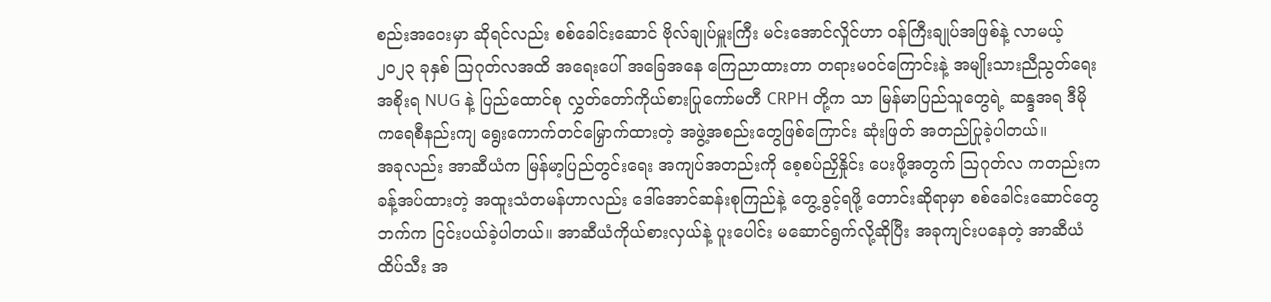စည်းအဝေးမှာ ဆိုရင်လည်း စစ်ခေါင်းဆောင် ဗိုလ်ချုပ်မှူးကြီး မင်းအောင်လှိုင်ဟာ ဝန်ကြီးချုပ်အဖြစ်နဲ့ လာမယ့် ၂၀၂၃ ခုနှစ် သြဂုတ်လအထိ အရေးပေါ် အခြေအနေ ကြေညာထားတာ တရားမဝင်ကြောင်းနဲ့ အမျိုးသားညီညွတ်ရေး အစိုးရ NUG နဲ့ ပြည်ထောင်စု လွှတ်တော်ကိုယ်စားပြုကော်မတီ CRPH တို့က သာ မြန်မာပြည်သူတွေရဲ့ ဆန္ဒအရ ဒီမိုကရေစီနည်းကျ ရွေးကောက်တင်မြှောက်ထားတဲ့ အဖွဲ့အစည်းတွေဖြစ်ကြောင်း ဆုံးဖြတ် အတည်ပြုခဲ့ပါတယ်။
အခုလည်း အာဆီယံက မြန်မာ့ပြည်တွင်းရေး အကျပ်အတည်းကို စေ့စပ်ညှိနှိုင်း ပေးဖို့အတွက် သြဂုတ်လ ကတည်းက ခန့်အပ်ထားတဲ့ အထူးသံတမန်ဟာလည်း ဒေါ်အောင်ဆန်းစုကြည်နဲ့ တွေ့ခွင့်ရဖို့ တောင်းဆိုရာမှာ စစ်ခေါင်းဆောင်တွေဘက်က ငြင်းပယ်ခဲ့ပါတယ်။ အာဆီယံကိုယ်စားလှယ်နဲ့ ပူးပေါင်း မဆောင်ရွက်လို့ဆိုပြီး အခုကျင်းပနေတဲ့ အာဆီယံထိပ်သီး အ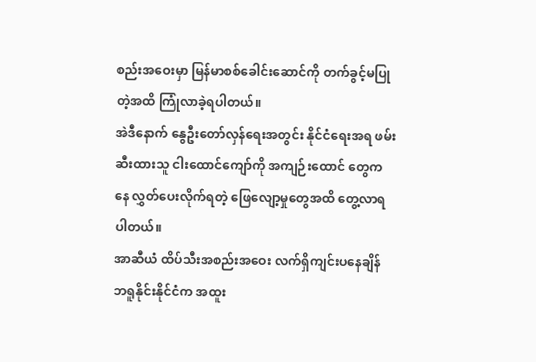စည်းအဝေးမှာ မြန်မာစစ်ခေါင်းဆောင်ကို တက်ခွင့်မပြုတဲ့အထိ ကြုံလာခဲ့ရပါတယ်။
အဲဒီနောက် နွေဦးတော်လှန်ရေးအတွင်း နိုင်ငံရေးအရ ဖမ်းဆီးထားသူ ငါးထောင်ကျော်ကို အကျဉ်းထောင် တွေကနေ လွှတ်ပေးလိုက်ရတဲ့ ဖြေလျော့မှုတွေအထိ တွေ့လာရပါတယ်။
အာဆီယံ ထိပ်သီးအစည်းအဝေး လက်ရှိကျင်းပနေချိန် ဘရူနိုင်းနိုင်ငံက အထူး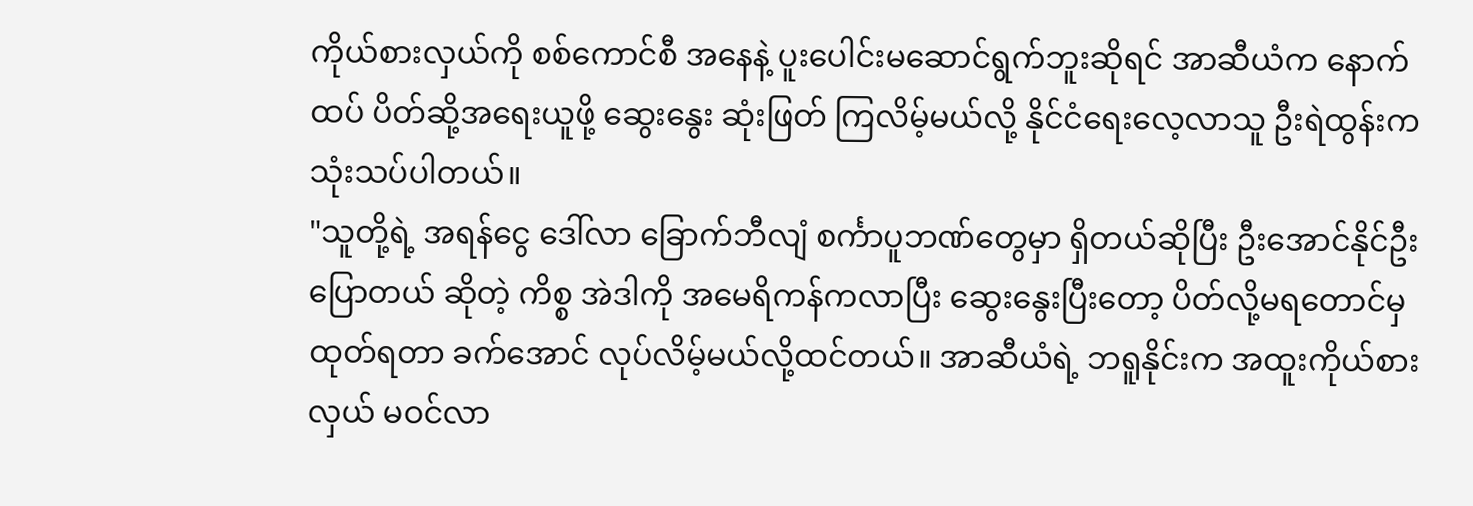ကိုယ်စားလှယ်ကို စစ်ကောင်စီ အနေနဲ့ ပူးပေါင်းမဆောင်ရွက်ဘူးဆိုရင် အာဆီယံက နောက်ထပ် ပိတ်ဆို့အရေးယူဖို့ ဆွေးနွေး ဆုံးဖြတ် ကြလိမ့်မယ်လို့ နိုင်ငံရေးလေ့လာသူ ဦးရဲထွန်းက သုံးသပ်ပါတယ်။
"သူတို့ရဲ့ အရန်ငွေ ဒေါ်လာ ခြောက်ဘီလျံ စင်္ကာပူဘဏ်တွေမှာ ရှိတယ်ဆိုပြီး ဦးအောင်နိုင်ဦး ပြောတယ် ဆိုတဲ့ ကိစ္စ အဲဒါကို အမေရိကန်ကလာပြီး ဆွေးနွေးပြီးတော့ ပိတ်လို့မရတောင်မှ ထုတ်ရတာ ခက်အောင် လုပ်လိမ့်မယ်လို့ထင်တယ်။ အာဆီယံရဲ့ ဘရူနိုင်းက အထူးကိုယ်စားလှယ် မဝင်လာ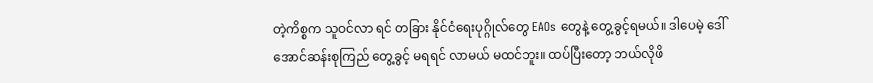တဲ့ကိစ္စက သူဝင်လာ ရင် တခြား နိုင်ငံရေးပုဂ္ဂိုလ်တွေ EAOs တွေနဲ့ တွေ့ခွင့်ရမယ်။ ဒါပေမဲ့ ဒေါ်အောင်ဆန်းစုကြည် တွေ့ခွင့် မရရင် လာမယ် မထင်ဘူး။ ထပ်ပြီးတော့ ဘယ်လိုဖိ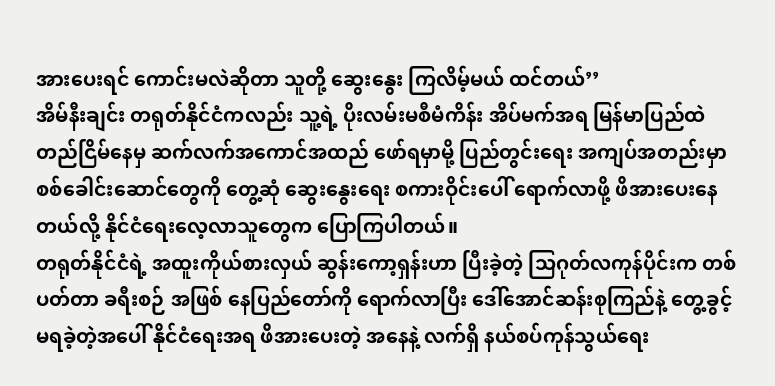အားပေးရင် ကောင်းမလဲဆိုတာ သူတို့ ဆွေးနွေး ကြလိမ့်မယ် ထင်တယ်’’
အိမ်နီးချင်း တရုတ်နိုင်ငံကလည်း သူ့ရဲ့ ပိုးလမ်းမစီမံကိန်း အိပ်မက်အရ မြန်မာပြည်ထဲ တည်ငြိမ်နေမှ ဆက်လက်အကောင်အထည် ဖော်ရမှာမို့ ပြည်တွင်းရေး အကျပ်အတည်းမှာ စစ်ခေါင်းဆောင်တွေကို တွေ့ဆုံ ဆွေးနွေးရေး စကားဝိုင်းပေါ် ရောက်လာဖို့ ဖိအားပေးနေတယ်လို့ နိုင်ငံရေးလေ့လာသူတွေက ပြောကြပါတယ်။
တရုတ်နိုင်ငံရဲ့ အထူးကိုယ်စားလှယ် ဆွန်းကော့ရှန်းဟာ ပြီးခဲ့တဲ့ သြဂုတ်လကုန်ပိုင်းက တစ်ပတ်တာ ခရီးစဉ် အဖြစ် နေပြည်တော်ကို ရောက်လာပြီး ဒေါ်အောင်ဆန်းစုကြည်နဲ့ တွေ့ခွင့် မရခဲ့တဲ့အပေါ် နိုင်ငံရေးအရ ဖိအားပေးတဲ့ အနေနဲ့ လက်ရှိ နယ်စပ်ကုန်သွယ်ရေး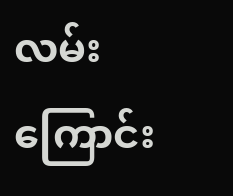လမ်းကြောင်း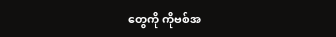တွေကို ကိုဗစ်အ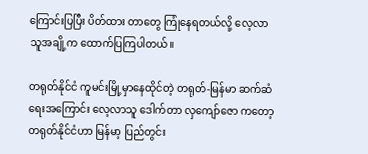ကြောင်းပြပြီး ပိတ်ထား တာတွေ ကြုံနေရတယ်လို့ လေ့လာသူအချို့က ထောက်ပြကြပါတယ်။

တရုတ်နိုင်ငံ ကူမင်းမြို့မှာနေထိုင်တဲ့ တရုတ်-မြန်မာ ဆက်ဆံရေးအကြောင်း လေ့လာသူ ဒေါက်တာ လှကျော်ဇော ကတော့ တရုတ်နိုင်ငံဟာ မြန်မာ့ ပြည်တွင်း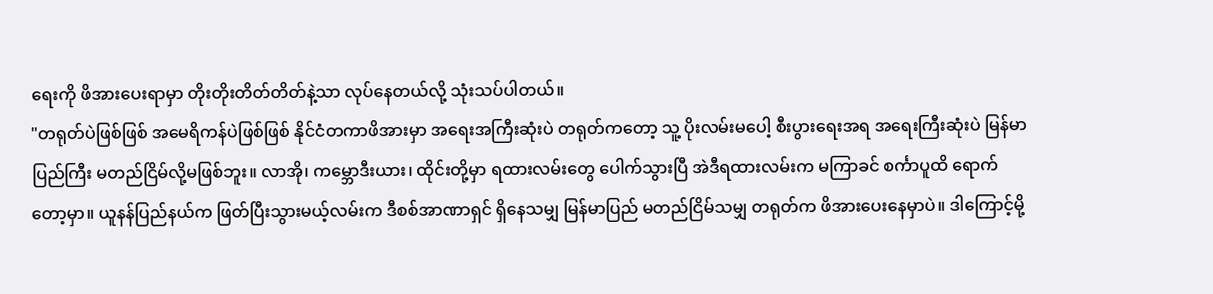ရေးကို ဖိအားပေးရာမှာ တိုးတိုးတိတ်တိတ်နဲ့သာ လုပ်နေတယ်လို့ သုံးသပ်ပါတယ်။
"တရုတ်ပဲဖြစ်ဖြစ် အမေရိကန်ပဲဖြစ်ဖြစ် နိုင်ငံတကာဖိအားမှာ အရေးအကြီးဆုံးပဲ တရုတ်ကတော့ သူ့ ပိုးလမ်းမပေါ့ စီးပွားရေးအရ အရေးကြီးဆုံးပဲ မြန်မာပြည်ကြီး မတည်ငြိမ်လို့မဖြစ်ဘူး။ လာအို၊ ကမ္ဘောဒီးယား၊ ထိုင်းတို့မှာ ရထားလမ်းတွေ ပေါက်သွားပြီ အဲဒီရထားလမ်းက မကြာခင် စင်္ကာပူထိ ရောက်တော့မှာ။ ယူနန်ပြည်နယ်က ဖြတ်ပြီးသွားမယ့်လမ်းက ဒီစစ်အာဏာရှင် ရှိနေသမျှ မြန်မာပြည် မတည်ငြိမ်သမျှ တရုတ်က ဖိအားပေးနေမှာပဲ။ ဒါကြောင့်မို့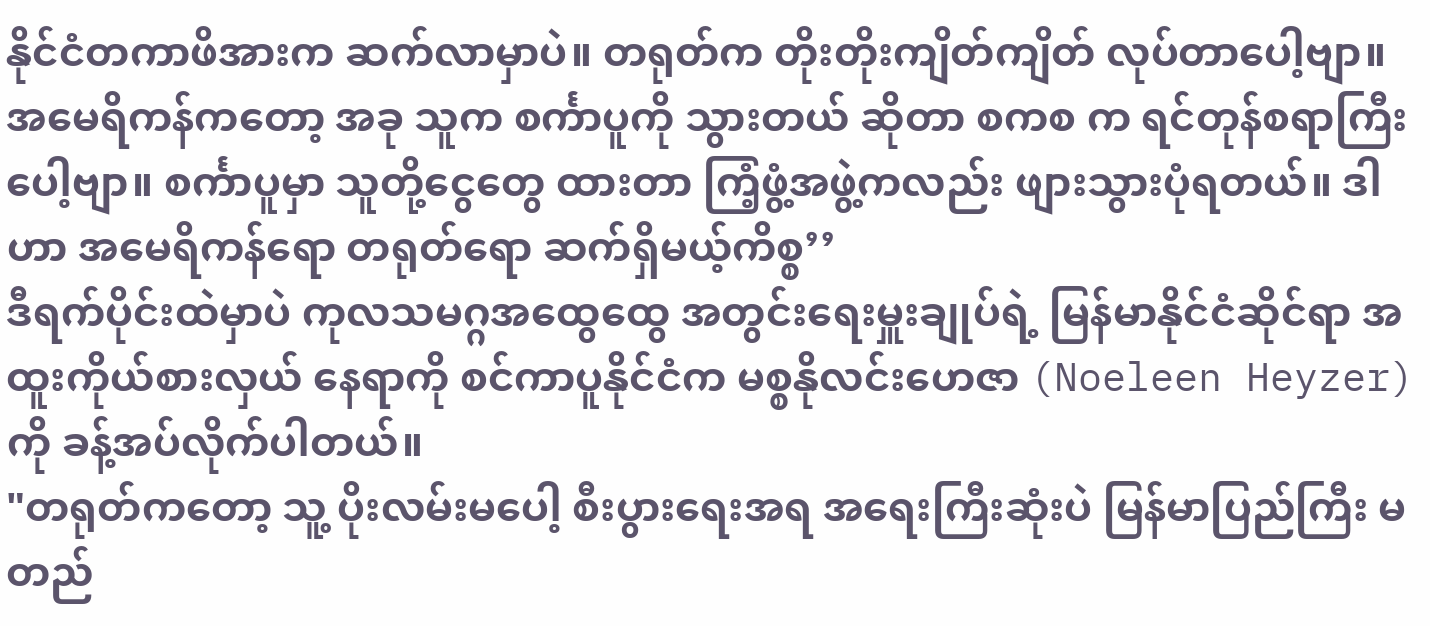နိုင်ငံတကာဖိအားက ဆက်လာမှာပဲ။ တရုတ်က တိုးတိုးကျိတ်ကျိတ် လုပ်တာပေါ့ဗျာ။ အမေရိကန်ကတော့ အခု သူက စင်္ကာပူကို သွားတယ် ဆိုတာ စကစ က ရင်တုန်စရာကြီးပေါ့ဗျာ။ စင်္ကာပူမှာ သူတို့ငွေတွေ ထားတာ ကြံ့ဖွံ့အဖွဲ့ကလည်း ဖျားသွားပုံရတယ်။ ဒါဟာ အမေရိကန်ရော တရုတ်ရော ဆက်ရှိမယ့်ကိစ္စ’’
ဒီရက်ပိုင်းထဲမှာပဲ ကုလသမဂ္ဂအထွေထွေ အတွင်းရေးမှူးချုပ်ရဲ့ မြန်မာနိုင်ငံဆိုင်ရာ အထူးကိုယ်စားလှယ် နေရာကို စင်ကာပူနိုင်ငံက မစ္စနိုလင်းဟေဇာ (Noeleen Heyzer) ကို ခန့်အပ်လိုက်ပါတယ်။
"တရုတ်ကတော့ သူ့ ပိုးလမ်းမပေါ့ စီးပွားရေးအရ အရေးကြီးဆုံးပဲ မြန်မာပြည်ကြီး မတည်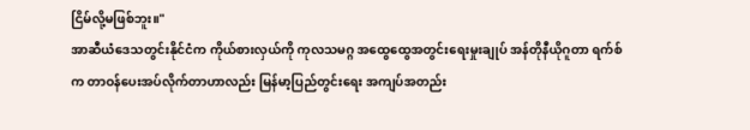ငြိမ်လို့မဖြစ်ဘူး။"
အာဆီယံဒေသတွင်းနိုင်ငံက ကိုယ်စားလှယ်ကို ကုလသမဂ္ဂ အထွေထွေအတွင်းရေးမှုးချုပ် အန်တိုနီယိုဂူတာ ရက်စ်က တာဝန်ပေးအပ်လိုက်တာဟာလည်း မြန်မာ့ပြည်တွင်းရေး အကျပ်အတည်း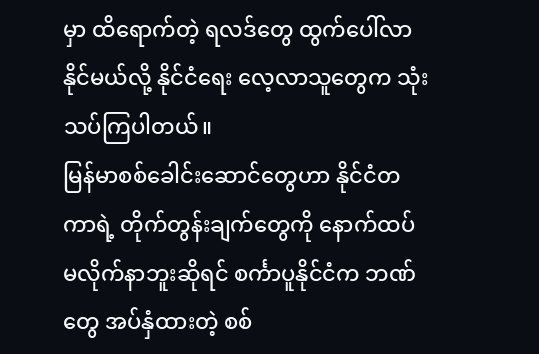မှာ ထိရောက်တဲ့ ရလဒ်တွေ ထွက်ပေါ်လာနိုင်မယ်လို့ နိုင်ငံရေး လေ့လာသူတွေက သုံးသပ်ကြပါတယ်။
မြန်မာစစ်ခေါင်းဆောင်တွေဟာ နိုင်ငံတကာရဲ့ တိုက်တွန်းချက်တွေကို နောက်ထပ် မလိုက်နာဘူးဆိုရင် စင်္ကာပူနိုင်ငံက ဘဏ်တွေ အပ်နှံထားတဲ့ စစ်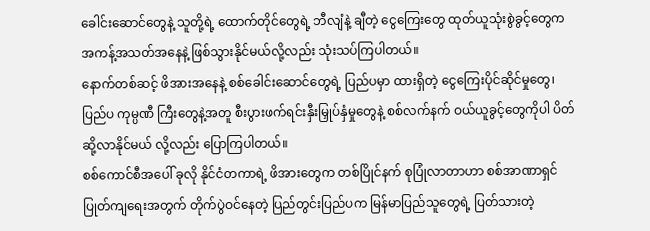ခေါင်းဆောင်တွေနဲ့ သူတို့ရဲ့ ထောက်တိုင်တွေရဲ့ ဘီလျံနဲ့ ချီတဲ့ ငွေကြေးတွေ ထုတ်ယူသုံးစွဲခွင့်တွေက အကန့်အသတ်အနေနဲ့ ဖြစ်သွားနိုင်မယ်လို့လည်း သုံးသပ်ကြပါတယ်။
နောက်တစ်ဆင့် ဖိအားအနေနဲ့ စစ်ခေါင်းဆောင်တွေရဲ့ ပြည်ပမှာ ထားရှိတဲ့ ငွေကြေးပိုင်ဆိုင်မှုတွေ၊ ပြည်ပ ကုမ္ပဏီ ကြီးတွေနဲ့အတူ စီးပွားဖက်ရင်းနှီးမြှုပ်နှံမှုတွေနဲ့ စစ်လက်နက် ဝယ်ယူခွင့်တွေကိုပါ ပိတ်ဆို့လာနိုင်မယ် လို့လည်း ပြောကြပါတယ်။
စစ်ကောင်စီအပေါ် ခုလို နိုင်ငံတကာရဲ့ ဖိအားတွေက တစ်ပြိုင်နက် စုပြုံလာတာဟာ စစ်အာဏာရှင် ပြုတ်ကျရေးအတွက် တိုက်ပွဲဝင်နေတဲ့ ပြည်တွင်းပြည်ပက မြန်မာပြည်သူတွေရဲ့ ပြတ်သားတဲ့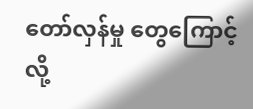တော်လှန်မှု တွေကြောင့်လို့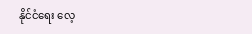နိုင်ငံရေး လေ့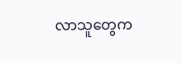လာသူတွေက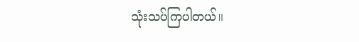သုံးသပ်ကြပါတယ်။